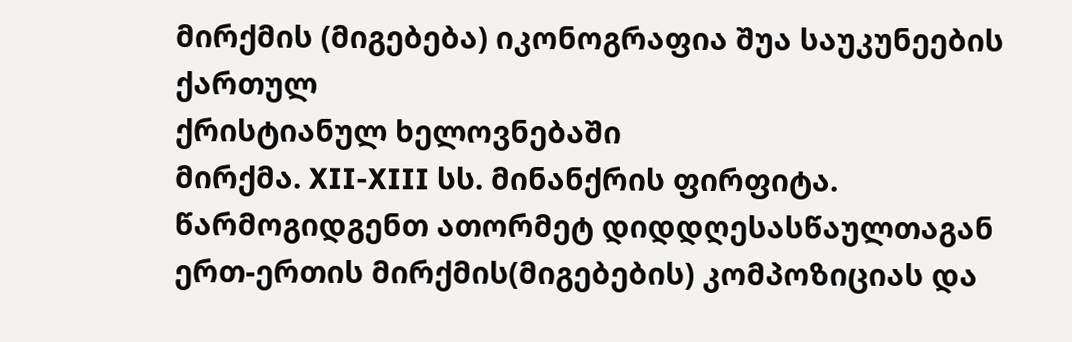მირქმის (მიგებება) იკონოგრაფია შუა საუკუნეების ქართულ
ქრისტიანულ ხელოვნებაში
მირქმა. XII-XIII სს. მინანქრის ფირფიტა.
წარმოგიდგენთ ათორმეტ დიდდღესასწაულთაგან ერთ-ერთის მირქმის(მიგებების) კომპოზიციას და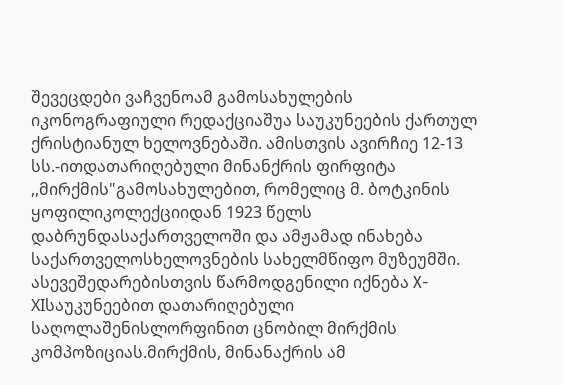შევეცდები ვაჩვენოამ გამოსახულების იკონოგრაფიული რედაქციაშუა საუკუნეების ქართულ ქრისტიანულ ხელოვნებაში. ამისთვის ავირჩიე 12-13 სს.-ითდათარიღებული მინანქრის ფირფიტა ,,მირქმის"გამოსახულებით, რომელიც მ. ბოტკინის ყოფილიკოლექციიდან 1923 წელს დაბრუნდასაქართველოში და ამჟამად ინახება საქართველოსხელოვნების სახელმწიფო მუზეუმში. ასევეშედარებისთვის წარმოდგენილი იქნება X-XIსაუკუნეებით დათარიღებული საღოლაშენისლორფინით ცნობილ მირქმის კომპოზიციას.მირქმის, მინანაქრის ამ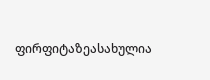ფირფიტაზეასახულია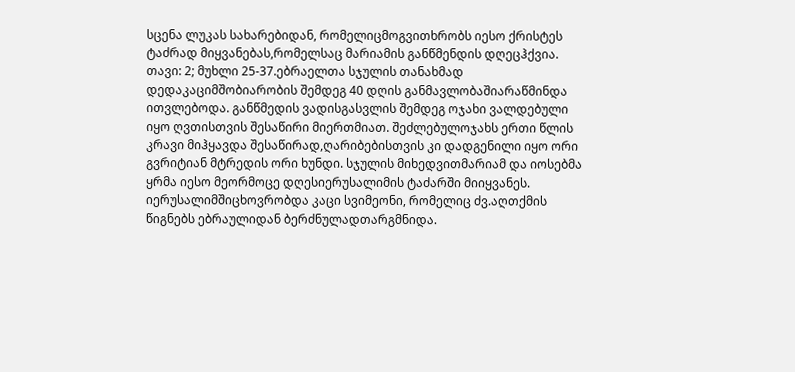სცენა ლუკას სახარებიდან, რომელიცმოგვითხრობს იესო ქრისტეს ტაძრად მიყვანებას,რომელსაც მარიამის განწმენდის დღეცჰქვია. თავი: 2; მუხლი 25-37.ებრაელთა სჯულის თანახმად დედაკაციმშობიარობის შემდეგ 40 დღის განმავლობაშიარაწმინდა ითვლებოდა. განწმედის ვადისგასვლის შემდეგ ოჯახი ვალდებული იყო ღვთისთვის შესაწირი მიერთმიათ. შეძლებულოჯახს ერთი წლის კრავი მიჰყავდა შესაწირად,ღარიბებისთვის კი დადგენილი იყო ორი გვრიტიან მტრედის ორი ხუნდი. სჯულის მიხედვითმარიამ და იოსებმა ყრმა იესო მეორმოცე დღესიერუსალიმის ტაძარში მიიყვანეს. იერუსალიმშიცხოვრობდა კაცი სვიმეონი, რომელიც ძვ.აღთქმის წიგნებს ებრაულიდან ბერძნულადთარგმნიდა.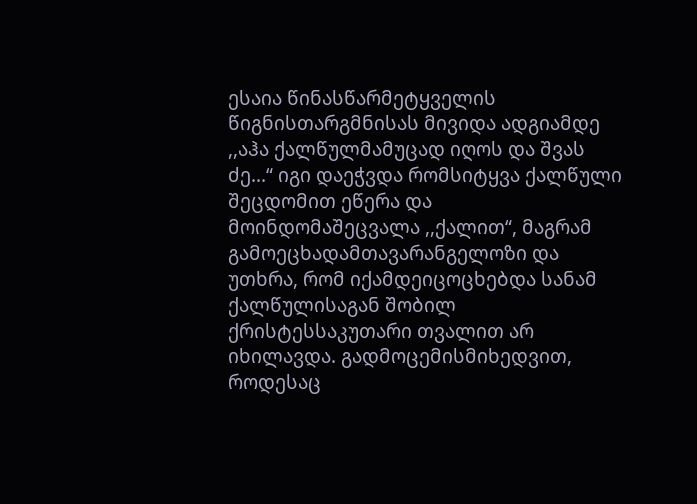ესაია წინასწარმეტყველის წიგნისთარგმნისას მივიდა ადგიამდე ,,აჰა ქალწულმამუცად იღოს და შვას ძე...“ იგი დაეჭვდა რომსიტყვა ქალწული შეცდომით ეწერა და მოინდომაშეცვალა ,,ქალით“, მაგრამ გამოეცხადამთავარანგელოზი და უთხრა, რომ იქამდეიცოცხებდა სანამ ქალწულისაგან შობილ ქრისტესსაკუთარი თვალით არ იხილავდა. გადმოცემისმიხედვით, როდესაც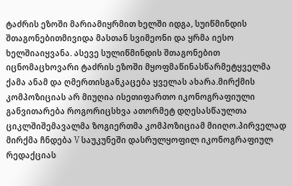ტაძრის ეზოში მარიამიყრმით ხელში იდგა, სუიწმინდის შთაგონებითმივიდა მასთან სვიმეონი და ყრმა იესო ხელშიაიყვანა. ასევე სულიწმინდის შთაგონებით იცნომაცხოვარი ტაძრის ეზოში მყოფმაწინასწარმეტყველმა ქამა ანამ და ღმერთისგანკაცება ყველას ახარა.მირქმის კომპოზიციას არ მიუღია ისეთიფართო იკონოგრაფიული განვითარება როგორიცსხვა ათორმეტ დღესასწაულთა ციკლშიშემავალმა ზოგიერთმა კომპოზიციამ მიიღო.პირველად მირქმა ჩნდება V საუკუნეში დასრულყოფილ იკონოგრაფიულ რედაქციას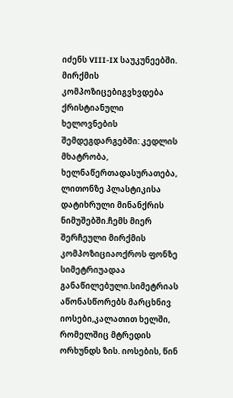იძენს VIII-IX საუკუნეებში. მირქმის კომპოზიცებიგვხვდება ქრისტიანული ხელოვნების შემდეგდარგებში: კედლის მხატრობა, ხელნაწერთადასურათება, ლითონზე პლასტიკისა დატიხრული მინანქრის ნიმუშებში.ჩემს მიერ შერჩეული მირქმის კომპოზიციაოქროს ფონზე სიმეტრიუადაა განაწილებული.სიმეტრიას აწონასწორებს მარცხნივ იოსები,კალათით ხელში, რომელშიც მტრედის ორხუნდს ზის. იოსების, წინ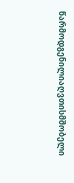წარმოდგენილიაღვთისმშობელი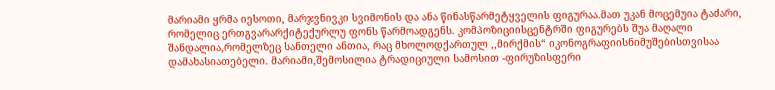მარიამი ყრმა იესოთი, მარჯვნივკი სვიმონის და ანა წინასწარმეტყველის ფიგურაა.მათ უკან მოცემუია ტაძარი, რომელიც ერთგვარარქიტექურლუ ფონს წარმოადგენს. კომპოზიციისცენტრში ფიგურებს შუა მაღალი შანდალია,რომელზეც სანთელი ანთია, რაც მხოლოდქართულ ,,მირქმის“ იკონოგრაფიისნიმუშებისთვისაა დამახასიათებელი. მარიამი,შემოსილია ტრადიციული სამოსით -ფირუზისფერი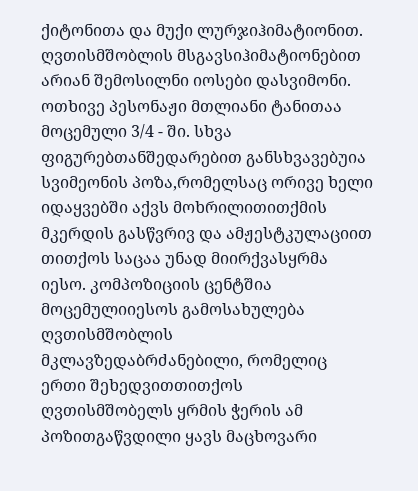ქიტონითა და მუქი ლურჯიჰიმატიონით. ღვთისმშობლის მსგავსიჰიმატიონებით არიან შემოსილნი იოსები დასვიმონი. ოთხივე პესონაჟი მთლიანი ტანითაა მოცემული 3/4 - ში. სხვა ფიგურებთანშედარებით განსხვავებუია სვიმეონის პოზა,რომელსაც ორივე ხელი იდაყვებში აქვს მოხრილითითქმის მკერდის გასწვრივ და ამჟესტკულაციით თითქოს საცაა უნად მიირქვასყრმა იესო. კომპოზიციის ცენტშია მოცემულიიესოს გამოსახულება ღვთისმშობლის მკლავზედაბრძანებილი, რომელიც ერთი შეხედვითთითქოს ღვთისმშობელს ყრმის ჭერის ამ პოზითგაწვდილი ყავს მაცხოვარი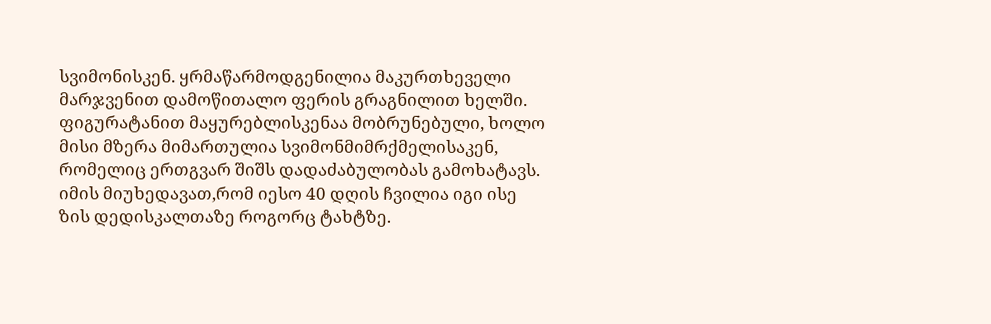სვიმონისკენ. ყრმაწარმოდგენილია მაკურთხეველი მარჯვენით დამოწითალო ფერის გრაგნილით ხელში. ფიგურატანით მაყურებლისკენაა მობრუნებული, ხოლო მისი მზერა მიმართულია სვიმონმიმრქმელისაკენ, რომელიც ერთგვარ შიშს დადაძაბულობას გამოხატავს. იმის მიუხედავათ,რომ იესო 40 დღის ჩვილია იგი ისე ზის დედისკალთაზე როგორც ტახტზე.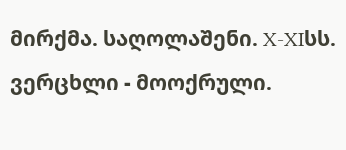მირქმა. საღოლაშენი. X-XIსს. ვერცხლი - მოოქრული.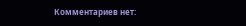Комментариев нет: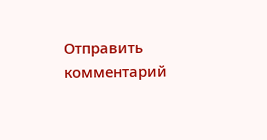Отправить комментарий